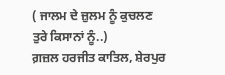( ਜਾਲਮ ਦੇ ਜ਼ੁਲਮ ਨੂੰ ਕੁਚਲਣ ਤੁਰੇ ਕਿਸਾਨਾਂ ਨੂੰ..)
ਗ਼ਜ਼ਲ ਹਰਜੀਤ ਕਾਤਿਲ, ਸ਼ੇਰਪੁਰ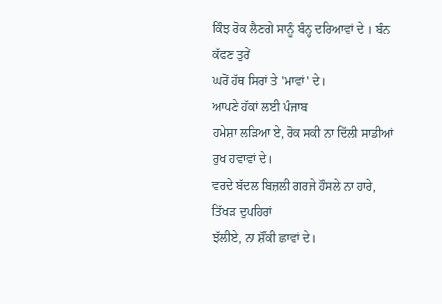ਕਿੰਝ ਰੋਕ ਲੈਣਗੇ ਸਾਨੂੰ ਬੰਨ੍ਹ ਦਰਿਆਵਾਂ ਦੇ । ਬੰਨ ਕੱਫਣ ਤੁਰੇਂ
ਘਰੋਂ ਹੱਥ ਸਿਰਾਂ ਤੇ 'ਮਾਵਾਂ' ਦੇ।
ਆਪਣੇ ਹੱਕਾਂ ਲਈ ਪੰਜਾਬ
ਹਮੇਸ਼ਾ ਲੜਿਆ ਏ, ਰੋਕ ਸਕੀ ਨਾ ਦਿੱਲੀ ਸਾਡੀਆਂ ਰੁਖ ਹਵਾਵਾਂ ਦੇ।
ਵਰਦੇ ਬੱਦਲ ਬਿਜ਼ਲੀ ਗਰਜੇ ਹੌਸਲੇ ਨਾ ਹਾਰੇ, ਤਿੱਖੜ ਦੁਪਹਿਰਾਂ
ਝੱਲੀਏ, ਨਾ ਸ਼ੌਂਕੀ ਛਾਵਾਂ ਦੇ।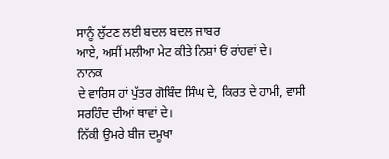ਸਾਨੂੰ ਲੁੱਟਣ ਲਈ ਬਦਲ ਬਦਲ ਜਾਬਰ
ਆਏ, ਅਸੀਂ ਮਲੀਆ ਮੇਟ ਕੀਤੇ ਨਿਸ਼ਾਂ ਓਂ ਰਾਂਹਵਾਂ ਦੇ।
ਨਾਨਕ
ਦੇ ਵਾਰਿਸ ਹਾਂ ਪੁੱਤਰ ਗੋਬਿੰਦ ਸਿੰਘ ਦੇ, ਕਿਰਤ ਦੇ ਹਾਮੀ, ਵਾਸੀ
ਸਰਹਿੰਦ ਦੀਆਂ ਥਾਵਾਂ ਦੇ।
ਨਿੱਕੀ ਉਮਰੇ ਬੀਜ ਦਮੂਖਾ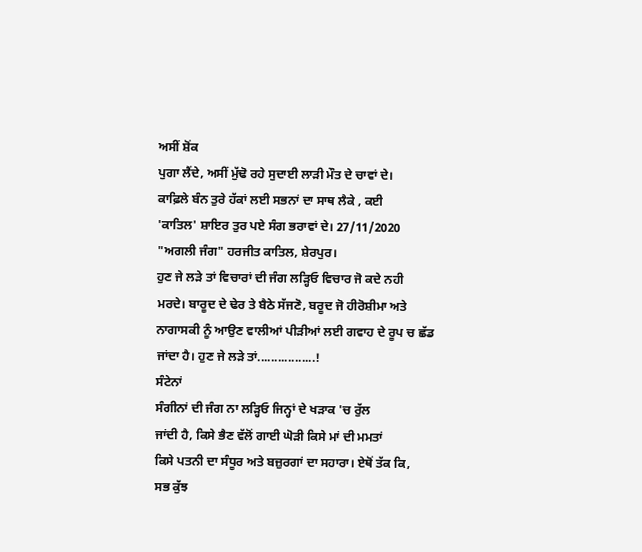ਅਸੀਂ ਸ਼ੋਂਕ
ਪੁਗਾ ਲੈਂਦੇ, ਅਸੀਂ ਮੁੱਢੋ ਰਹੇ ਸੁਦਾਈ ਲਾੜੀ ਮੌਤ ਦੇ ਚਾਵਾਂ ਦੇ।
ਕਾਫ਼ਿਲੇ ਬੰਨ ਤੁਰੇ ਹੱਕਾਂ ਲਈ ਸਭਨਾਂ ਦਾ ਸਾਥ ਲੈਕੇ , ਕਈ
'ਕਾਤਿਲ' ਸ਼ਾਇਰ ਤੁਰ ਪਏ ਸੰਗ ਭਰਾਵਾਂ ਦੇ। 27/11/2020
"ਅਗਲੀ ਜੰਗ" ਹਰਜੀਤ ਕਾਤਿਲ, ਸ਼ੇਰਪੁਰ।
ਹੁਣ ਜੇ ਲੜੇ ਤਾਂ ਵਿਚਾਰਾਂ ਦੀ ਜੰਗ ਲੜ੍ਹਿਓ ਵਿਚਾਰ ਜੋ ਕਦੇ ਨਹੀ
ਮਰਦੇ। ਬਾਰੂਦ ਦੇ ਢੇਰ ਤੇ ਬੈਠੇ ਸੱਜਣੋ, ਬਰੂਦ ਜੋ ਹੀਰੋਸ਼ੀਮਾ ਅਤੇ
ਨਾਗਾਸਕੀ ਨੂੰ ਆਉਣ ਵਾਲੀਆਂ ਪੀੜੀਆਂ ਲਈ ਗਵਾਹ ਦੇ ਰੂਪ ਚ ਛੱਡ
ਜਾਂਦਾ ਹੈ। ਹੁਣ ਜੇ ਲੜੇ ਤਾਂ.................!
ਸੰਟੇਨਾਂ
ਸੰਗੀਨਾਂ ਦੀ ਜੰਗ ਨਾ ਲੜ੍ਹਿਓ ਜਿਨ੍ਹਾਂ ਦੇ ਖੜਾਕ 'ਚ ਰੁੱਲ
ਜਾਂਦੀ ਹੈ, ਕਿਸੇ ਭੈਣ ਵੱਲੋਂ ਗਾਈ ਘੋੜੀ ਕਿਸੇ ਮਾਂ ਦੀ ਮਮਤਾਂ
ਕਿਸੇ ਪਤਨੀ ਦਾ ਸੰਧੂਰ ਅਤੇ ਬਜ਼ੁਰਗਾਂ ਦਾ ਸਹਾਰਾ। ਏਥੋਂ ਤੱਕ ਕਿ,
ਸਭ ਕੁੱਝ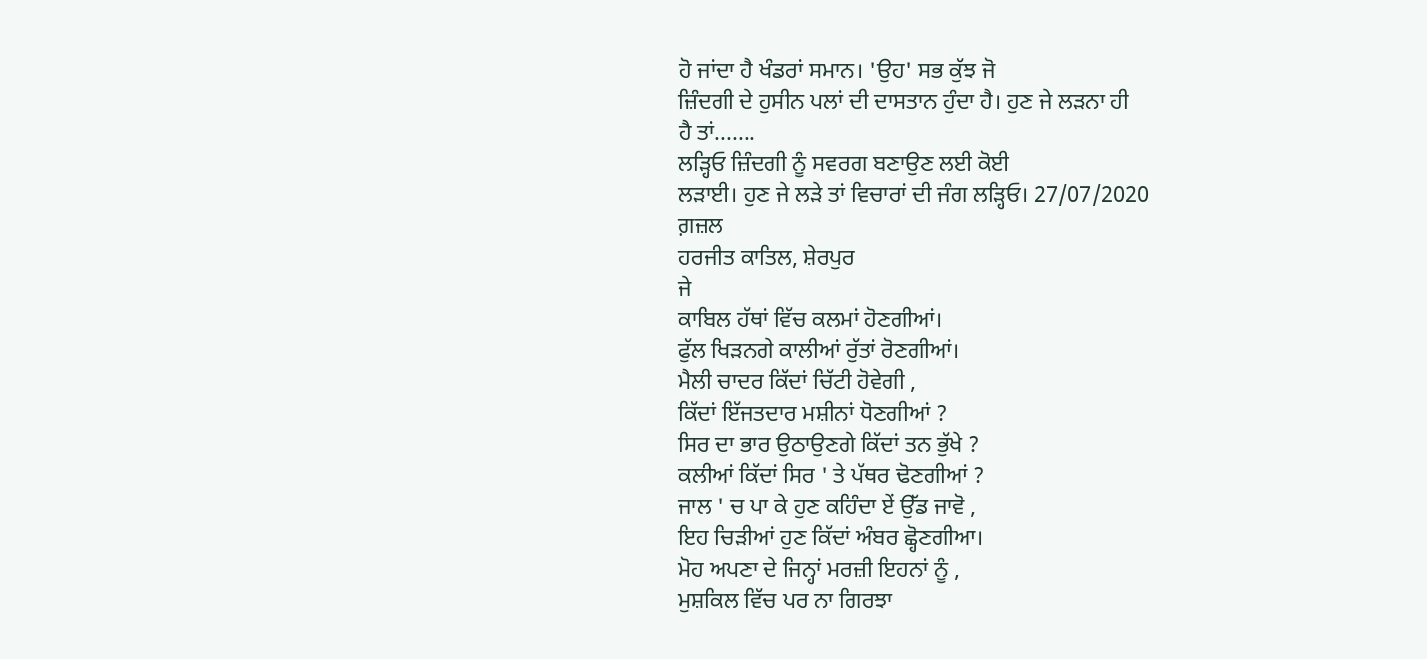ਹੋ ਜਾਂਦਾ ਹੈ ਖੰਡਰਾਂ ਸਮਾਨ। 'ਉਹ' ਸਭ ਕੁੱਝ ਜੋ
ਜ਼ਿੰਦਗੀ ਦੇ ਹੁਸੀਨ ਪਲਾਂ ਦੀ ਦਾਸਤਾਨ ਹੁੰਦਾ ਹੈ। ਹੁਣ ਜੇ ਲੜਨਾ ਹੀ
ਹੈ ਤਾਂ.......
ਲੜ੍ਹਿਓ ਜ਼ਿੰਦਗੀ ਨੂੰ ਸਵਰਗ ਬਣਾਉਣ ਲਈ ਕੋਈ
ਲੜਾਈ। ਹੁਣ ਜੇ ਲੜੇ ਤਾਂ ਵਿਚਾਰਾਂ ਦੀ ਜੰਗ ਲੜ੍ਹਿਓ। 27/07/2020
ਗ਼ਜ਼ਲ
ਹਰਜੀਤ ਕਾਤਿਲ, ਸ਼ੇਰਪੁਰ
ਜੇ
ਕਾਬਿਲ ਹੱਥਾਂ ਵਿੱਚ ਕਲਮਾਂ ਹੋਣਗੀਆਂ।
ਫੁੱਲ ਖਿੜਨਗੇ ਕਾਲੀਆਂ ਰੁੱਤਾਂ ਰੋਣਗੀਆਂ।
ਮੈਲੀ ਚਾਦਰ ਕਿੱਦਾਂ ਚਿੱਟੀ ਹੋਵੇਗੀ ,
ਕਿੱਦਾਂ ਇੱਜਤਦਾਰ ਮਸ਼ੀਨਾਂ ਧੋਣਗੀਆਂ ?
ਸਿਰ ਦਾ ਭਾਰ ਉਠਾਉਣਗੇ ਕਿੱਦਾਂ ਤਨ ਭੁੱਖੇ ?
ਕਲੀਆਂ ਕਿੱਦਾਂ ਸਿਰ ' ਤੇ ਪੱਥਰ ਢੋਣਗੀਆਂ ?
ਜਾਲ ' ਚ ਪਾ ਕੇ ਹੁਣ ਕਹਿੰਦਾ ਏਂ ਉੱਡ ਜਾਵੋ ,
ਇਹ ਚਿੜੀਆਂ ਹੁਣ ਕਿੱਦਾਂ ਅੰਬਰ ਛ੍ਹੋਣਗੀਆ।
ਮੋਹ ਅਪਣਾ ਦੇ ਜਿਨ੍ਹਾਂ ਮਰਜ਼ੀ ਇਹਨਾਂ ਨੂੰ ,
ਮੁਸ਼ਕਿਲ ਵਿੱਚ ਪਰ ਨਾ ਗਿਰਝਾ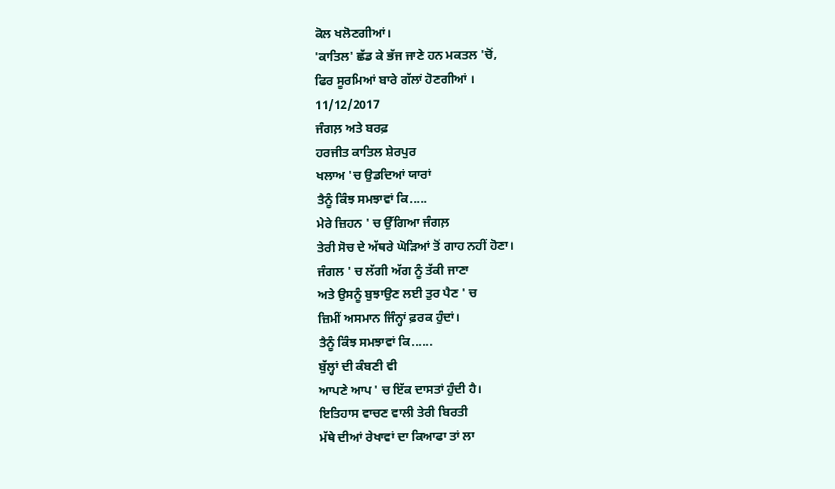ਕੋਲ ਖਲੋਣਗੀਆਂ।
'ਕਾਤਿਲ' ਛੱਡ ਕੇ ਭੱਜ ਜਾਣੇ ਹਨ ਮਕਤਲ 'ਚੋਂ,
ਫਿਰ ਸੂਰਮਿਆਂ ਬਾਰੇ ਗੱਲਾਂ ਹੋਣਗੀਆਂ ।
11/12/2017
ਜੰਗਲ਼ ਅਤੇ ਬਰਫ਼
ਹਰਜੀਤ ਕਾਤਿਲ ਸ਼ੇਰਪੁਰ
ਖਲਾਅ 'ਚ ਉਡਦਿਆਂ ਯਾਰਾਂ
ਤੈਨੂੰ ਕਿੰਝ ਸਮਝਾਵਾਂ ਕਿ.....
ਮੇਰੇ ਜ਼ਿਹਨ ' ਚ ਉੱਗਿਆ ਜੰਗਲ਼
ਤੇਰੀ ਸੋਚ ਦੇ ਅੱਥਰੇ ਘੋੜਿਆਂ ਤੋਂ ਗਾਹ ਨਹੀਂ ਹੋਣਾ।
ਜੰਗਲ ' ਚ ਲੱਗੀ ਅੱਗ ਨੂੰ ਤੱਕੀ ਜਾਣਾ
ਅਤੇ ਉਸਨੂੰ ਬੁਝਾਉਣ ਲਈ ਤੁਰ ਪੈਣ ' ਚ
ਜ਼ਿਮੀਂ ਅਸਮਾਨ ਜਿੰਨ੍ਹਾਂ ਫ਼ਰਕ ਹੁੰਦਾਂ।
ਤੈਨੂੰ ਕਿੰਝ ਸਮਝਾਵਾਂ ਕਿ......
ਬੁੱਲ੍ਹਾਂ ਦੀ ਕੰਬਣੀ ਵੀ
ਆਪਣੇ ਆਪ ' ਚ ਇੱਕ ਦਾਸਤਾਂ ਹੁੰਦੀ ਹੈ।
ਇਤਿਹਾਸ ਵਾਚਣ ਵਾਲੀ ਤੇਰੀ ਬਿਰਤੀ
ਮੱਥੇ ਦੀਆਂ ਰੇਖਾਵਾਂ ਦਾ ਕਿਆਫਾ ਤਾਂ ਲਾ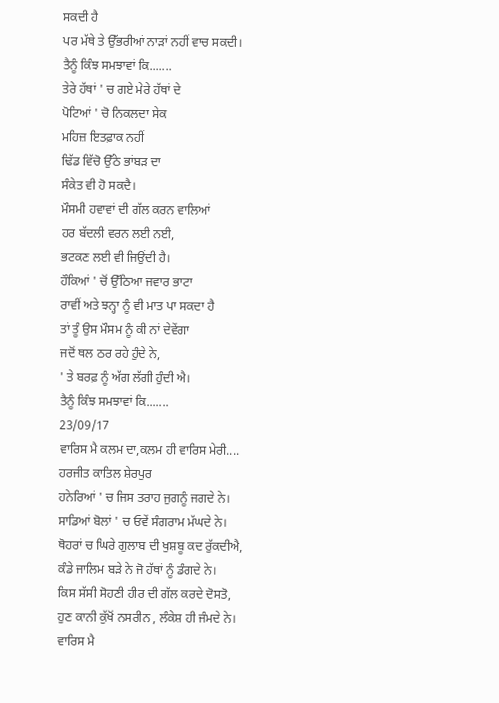ਸਕਦੀ ਹੈ
ਪਰ ਮੱਥੇ ਤੇ ਉੱਭਰੀਆਂ ਨਾੜਾਂ ਨਹੀਂ ਵਾਚ ਸਕਦੀ।
ਤੈਨੂੰ ਕਿੰਝ ਸਮਝਾਵਾਂ ਕਿ.......
ਤੇਰੇ ਹੱਥਾਂ ' ਚ ਗਏ ਮੇਰੇ ਹੱਥਾਂ ਦੇ
ਪੋਟਿਆਂ ' ਚੋ ਨਿਕਲਦਾ ਸੇਕ
ਮਹਿਜ਼ ਇਤਫ਼ਾਕ ਨਹੀਂ
ਢਿੱਡ ਵਿੱਚੋ ਉੱਠੇ ਭਾਂਬੜ ਦਾ
ਸੰਕੇਤ ਵੀ ਹੋ ਸਕਦੈ।
ਮੌਸਮੀ ਹਵਾਵਾਂ ਦੀ ਗੱਲ ਕਰਨ ਵਾਲਿਆਂ
ਹਰ ਬੱਦਲੀ ਵਰਨ ਲਈ ਨਈ,
ਭਟਕਣ ਲਈ ਵੀ ਜਿਉਂਦੀ ਹੈ।
ਹੌਕਿਆਂ ' ਚੋਂ ਉੱਠਿਆ ਜਵਾਰ ਭਾਟਾ
ਰਾਵੀਂ ਅਤੇ ਝਨ੍ਹਾ ਨੂੰ ਵੀ ਮਾਤ ਪਾ ਸਕਦਾ ਹੈ
ਤਾਂ ਤੂੰ ਉਸ ਮੌਸਮ ਨੂੰ ਕੀ ਨਾਂ ਦੇਵੇਂਗਾ
ਜਦੋਂ ਥਲ ਠਰ ਰਹੇ ਹੁੰਦੇ ਨੇ,
' ਤੇ ਬਰਫ਼ ਨੂੰ ਅੱਗ ਲੱਗੀ ਹੁੰਦੀ ਐ।
ਤੈਨੂੰ ਕਿੰਝ ਸਮਝਾਵਾਂ ਕਿ.......
23/09/17
ਵਾਰਿਸ ਮੈ ਕਲਮ ਦਾ,ਕਲਮ ਹੀ ਵਾਰਿਸ ਮੇਰੀ....
ਹਰਜੀਤ ਕਾਤਿਲ ਸ਼ੇਰਪੁਰ
ਹਨੇਰਿਆਂ ' ਚ ਜਿਸ ਤਰਾਹ ਜੁਗਨੂੰ ਜਗਦੇ ਨੇ।
ਸਾਡਿਆਂ ਬੋਲਾਂ ' ਚ ਓਵੇਂ ਸੰਗਰਾਮ ਮੱਘਦੇ ਨੇ।
ਥੋਹਰਾਂ ਚ ਘਿਰੇ ਗੁਲਾਬ ਦੀ ਖੁਸ਼ਬੂ ਕਦ ਰੁੱਕਦੀਐ,
ਕੰਡੇ ਜਾਲਿਮ ਬੜੇ ਨੇ ਜੋ ਹੱਥਾਂ ਨੂੰ ਡੰਗਦੇ ਨੇ।
ਕਿਸ ਸੱਸੀ ਸੋਹਣੀ ਹੀਰ ਦੀ ਗੱਲ ਕਰਦੇ ਦੋਸਤੋ,
ਹੁਣ ਕਾਨੀ ਕੁੱਖੋਂ ਨਸਰੀਨ , ਲੰਕੇਸ਼ ਹੀ ਜੰਮਦੇ ਨੇ।
ਵਾਰਿਸ ਮੈ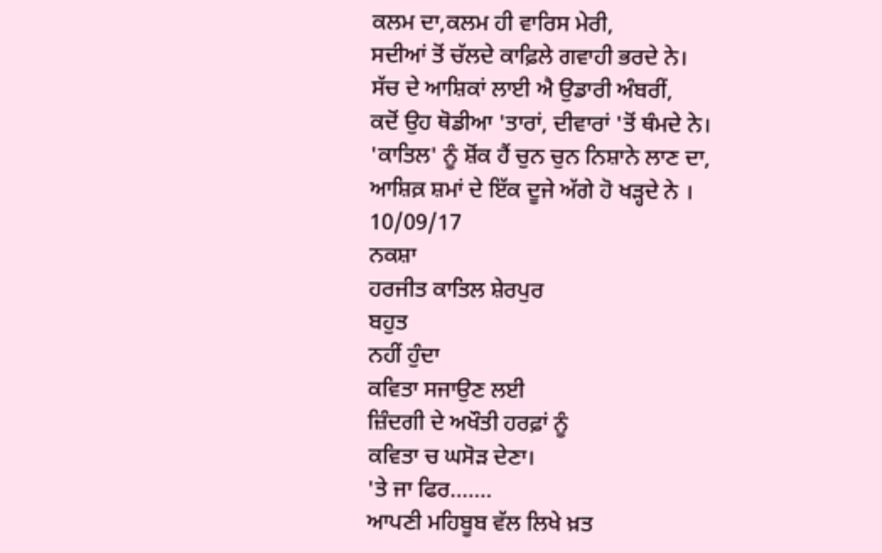ਕਲਮ ਦਾ,ਕਲਮ ਹੀ ਵਾਰਿਸ ਮੇਰੀ,
ਸਦੀਆਂ ਤੋਂ ਚੱਲਦੇ ਕਾਫ਼ਿਲੇ ਗਵਾਹੀ ਭਰਦੇ ਨੇ।
ਸੱਚ ਦੇ ਆਸ਼ਿਕਾਂ ਲਾਈ ਐ ਉਡਾਰੀ ਅੰਬਰੀਂ,
ਕਦੋਂ ਉਹ ਥੋਡੀਆ 'ਤਾਰਾਂ, ਦੀਵਾਰਾਂ 'ਤੋਂ ਥੰਮਦੇ ਨੇ।
'ਕਾਤਿਲ' ਨੂੰ ਸ਼ੋਂਕ ਹੈਂ ਚੁਨ ਚੁਨ ਨਿਸ਼ਾਨੇ ਲਾਣ ਦਾ,
ਆਸ਼ਿਕ਼ ਸ਼ਮਾਂ ਦੇ ਇੱਕ ਦੂਜੇ ਅੱਗੇ ਹੋ ਖੜ੍ਹਦੇ ਨੇ ।
10/09/17
ਨਕਸ਼ਾ
ਹਰਜੀਤ ਕਾਤਿਲ ਸ਼ੇਰਪੁਰ
ਬਹੁਤ
ਨਹੀਂ ਹੁੰਦਾ
ਕਵਿਤਾ ਸਜਾਉਣ ਲਈ
ਜ਼ਿੰਦਗੀ ਦੇ ਅਖੌਤੀ ਹਰਫ਼ਾਂ ਨੂੰ
ਕਵਿਤਾ ਚ ਘਸੋੜ ਦੇਣਾ।
'ਤੇ ਜਾ ਫਿਰ.......
ਆਪਣੀ ਮਹਿਬੂਬ ਵੱਲ ਲਿਖੇ ਖ਼ਤ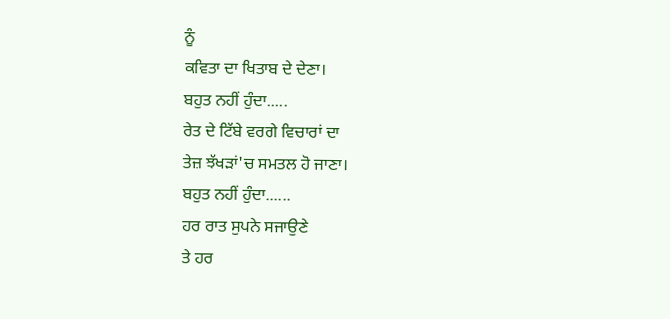ਨੂੰ
ਕਵਿਤਾ ਦਾ ਖਿਤਾਬ ਦੇ ਦੇਣਾ।
ਬਹੁਤ ਨਹੀਂ ਹੁੰਦਾ.....
ਰੇਤ ਦੇ ਟਿੱਬੇ ਵਰਗੇ ਵਿਚਾਰਾਂ ਦਾ
ਤੇਜ਼ ਝੱਖੜਾਂ'ਚ ਸਮਤਲ ਹੋ ਜਾਣਾ।
ਬਹੁਤ ਨਹੀਂ ਹੁੰਦਾ......
ਹਰ ਰਾਤ ਸੁਪਨੇ ਸਜਾਉਣੇ
ਤੇ ਹਰ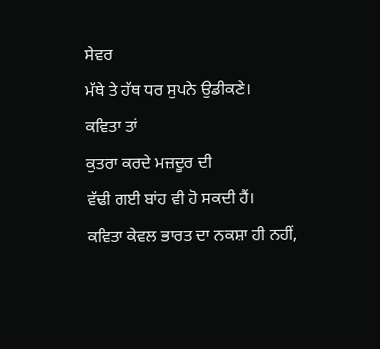ਸੇਵਰ
ਮੱਥੇ ਤੇ ਹੱਥ ਧਰ ਸੁਪਨੇ ਉਡੀਕਣੇ।
ਕਵਿਤਾ ਤਾਂ
ਕੁਤਰਾ ਕਰਦੇ ਮਜ਼ਦੂਰ ਦੀ
ਵੱਢੀ ਗਈ ਬਾਂਹ ਵੀ ਹੋ ਸਕਦੀ ਹੈਂ।
ਕਵਿਤਾ ਕੇਵਲ ਭਾਰਤ ਦਾ ਨਕਸ਼ਾ ਹੀ ਨਹੀਂ,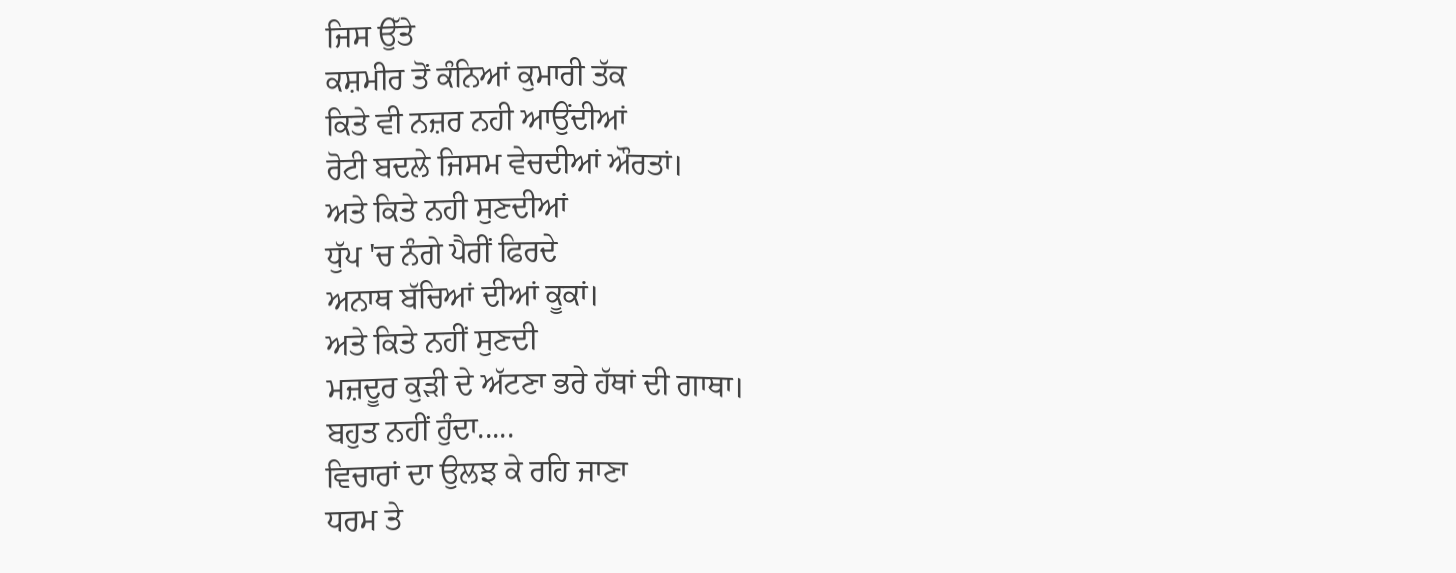ਜਿਸ ਉੱਤੇ
ਕਸ਼ਮੀਰ ਤੋਂ ਕੰਨਿਆਂ ਕੁਮਾਰੀ ਤੱਕ
ਕਿਤੇ ਵੀ ਨਜ਼ਰ ਨਹੀ ਆਉਂਦੀਆਂ
ਰੋਟੀ ਬਦਲੇ ਜਿਸਮ ਵੇਚਦੀਆਂ ਔਰਤਾਂ।
ਅਤੇ ਕਿਤੇ ਨਹੀ ਸੁਣਦੀਆਂ
ਧੁੱਪ 'ਚ ਨੰਗੇ ਪੈਰੀਂ ਫਿਰਦੇ
ਅਨਾਥ ਬੱਚਿਆਂ ਦੀਆਂ ਕੂਕਾਂ।
ਅਤੇ ਕਿਤੇ ਨਹੀਂ ਸੁਣਦੀ
ਮਜ਼ਦੂਰ ਕੁੜੀ ਦੇ ਅੱਟਣਾ ਭਰੇ ਹੱਥਾਂ ਦੀ ਗਾਥਾ।
ਬਹੁਤ ਨਹੀਂ ਹੁੰਦਾ.....
ਵਿਚਾਰਾਂ ਦਾ ਉਲਝ ਕੇ ਰਹਿ ਜਾਣਾ
ਧਰਮ ਤੇ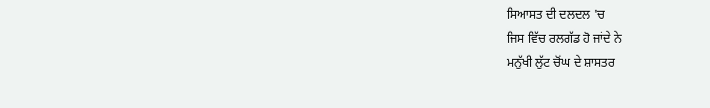ਸਿਆਸਤ ਦੀ ਦਲਦਲ 'ਚ
ਜਿਸ ਵਿੱਚ ਰਲਗੱਡ ਹੋ ਜਾਂਦੇ ਨੇ
ਮਨੁੱਖੀ ਲੁੱਟ ਚੋਂਘ ਦੇ ਸ਼ਾਸਤਰ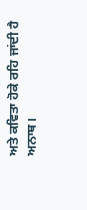ਅਤੇ ਕਵਿਤਾ ਹੋਕੇ ਰਹਿ ਜਾਂਦੀ ਹੈ
ਅਨਾਥ।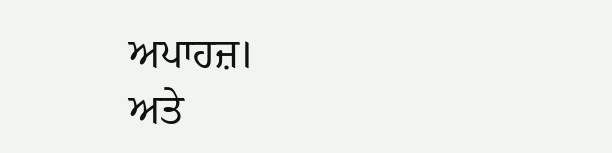ਅਪਾਹਜ਼।
ਅਤੇ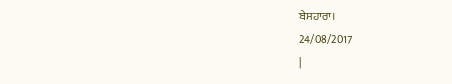ਬੇਸਹਾਰਾ।
24/08/2017
|